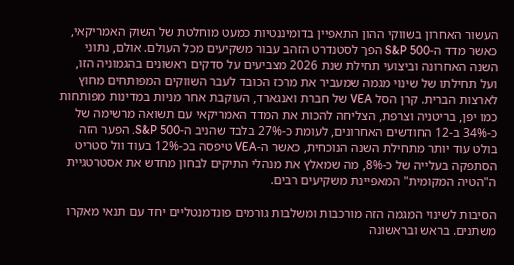העשור האחרון בשווקי ההון התאפיין בדומיננטיות כמעט מוחלטת של השוק האמריקאי, כאשר מדד ה-S&P 500 הפך לסטנדרט הזהב עבור משקיעים מכל העולם. אולם, נתוני השנה האחרונה וביצועי תחילת שנת 2026 מצביעים על סדקים ראשונים בהגמוניה הזו, ועל תחילתו של שינוי מגמה שמעביר את מרכז הכובד לעבר השווקים המפותחים מחוץ לארצות הברית. קרן הסל VEA של חברת ואנגארד, העוקבת אחר מניות במדינות מפותחות כמו יפן, בריטניה וצרפת, הצליחה להכות את המדד האמריקאי עם תשואה מרשימה של כ-34% ב-12 החודשים האחרונים, לעומת כ-27% בלבד שהניב ה-S&P 500. הפער הזה בולט עוד יותר מתחילת השנה הנוכחית, כאשר ה-VEA טיפסה בכ-12% בעוד וול סטריט הסתפקה בעלייה של כ-8%, מה שמאלץ את מנהלי התיקים לבחון מחדש את אסטרטגיית ה"הטיה המקומית" המאפיינת משקיעים רבים.

הסיבות לשינוי המגמה הזה מורכבות ומשלבות גורמים פונדמנטליים יחד עם תנאי מאקרו משתנים. בראש ובראשונה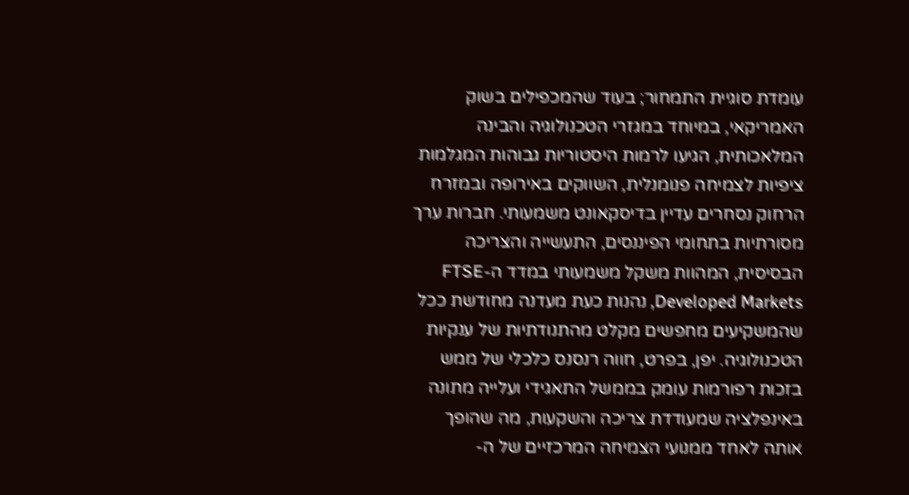עומדת סוגיית התמחור; בעוד שהמכפילים בשוק האמריקאי, במיוחד במגזרי הטכנולוגיה והבינה המלאכותית, הגיעו לרמות היסטוריות גבוהות המגלמות ציפיות לצמיחה פנומנלית, השווקים באירופה ובמזרח הרחוק נסחרים עדיין בדיסקאונט משמעותי. חברות ערך מסורתיות בתחומי הפיננסים, התעשייה והצריכה הבסיסית, המהוות משקל משמעותי במדד ה-FTSE Developed Markets, נהנות כעת מעדנה מחודשת ככל שהמשקיעים מחפשים מקלט מהתנודתיות של ענקיות הטכנולוגיה. יפן, בפרט, חווה רנסנס כלכלי של ממש בזכות רפורמות עומק בממשל התאגידי ועלייה מתונה באינפלציה שמעודדת צריכה והשקעות, מה שהופך אותה לאחד ממנועי הצמיחה המרכזיים של ה-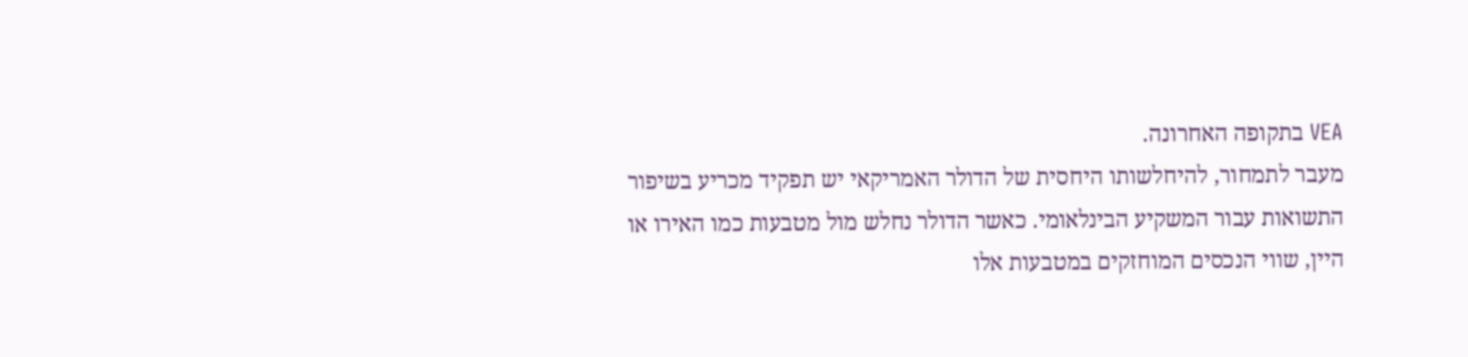VEA בתקופה האחרונה.
מעבר לתמחור, להיחלשותו היחסית של הדולר האמריקאי יש תפקיד מכריע בשיפור התשואות עבור המשקיע הבינלאומי. כאשר הדולר נחלש מול מטבעות כמו האירו או היין, שווי הנכסים המוחזקים במטבעות אלו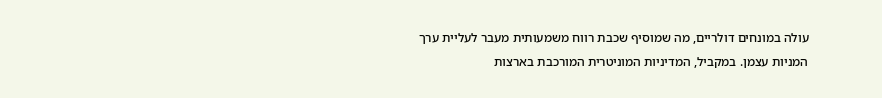עולה במונחים דולריים, מה שמוסיף שכבת רווח משמעותית מעבר לעליית ערך המניות עצמן. במקביל, המדיניות המוניטרית המורכבת בארצות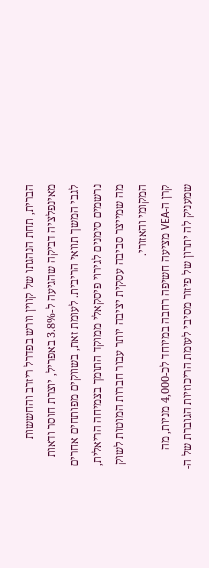הברית, תחת הנהגתו של קווין וורש בפדרל ריזרב והחששות מאינפלציה דביקה שהגיעה ל-3.8% באפריל, יוצרת חוסר ודאות לגבי המשך תוואי הריבית. לעומת זאת, בשווקים מפותחים אחרים נרשמים סימנים לגירוי פיסקאלי ממוקד התומך בצמיחה הריאלית, מה שמייצר סביבה עסקית יציבה יותר עבור חברות המוטות לשוק המקומי והאזורי.
קרן ה-VEA מציעה חשיפה רחבה במיוחד לכ-4,000 מניות, מה שמעניק לה יתרון של פיזור מסיבי לעומת הריכוזיות הגוברת של ה-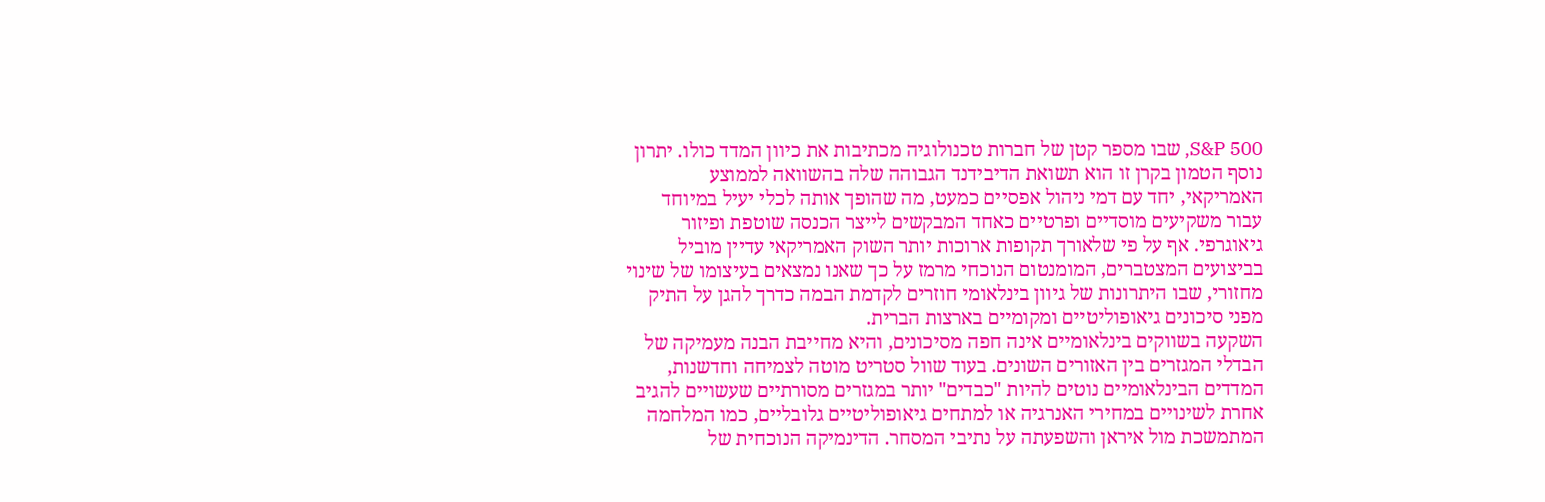S&P 500, שבו מספר קטן של חברות טכנולוגיה מכתיבות את כיוון המדד כולו. יתרון נוסף הטמון בקרן זו הוא תשואת הדיבידנד הגבוהה שלה בהשוואה לממוצע האמריקאי, יחד עם דמי ניהול אפסיים כמעט, מה שהופך אותה לכלי יעיל במיוחד עבור משקיעים מוסדיים ופרטיים כאחד המבקשים לייצר הכנסה שוטפת ופיזור גיאוגרפי. אף על פי שלאורך תקופות ארוכות יותר השוק האמריקאי עדיין מוביל בביצועים המצטברים, המומנטום הנוכחי מרמז על כך שאנו נמצאים בעיצומו של שינוי מחזורי, שבו היתרונות של גיוון בינלאומי חוזרים לקדמת הבמה כדרך להגן על התיק מפני סיכונים גיאופוליטיים ומקומיים בארצות הברית.
השקעה בשווקים בינלאומיים אינה חפה מסיכונים, והיא מחייבת הבנה מעמיקה של הבדלי המגזרים בין האזורים השונים. בעוד שוול סטריט מוטה לצמיחה וחדשנות, המדדים הבינלאומיים נוטים להיות "כבדים" יותר במגזרים מסורתיים שעשויים להגיב אחרת לשינויים במחירי האנרגיה או למתחים גיאופוליטיים גלובליים, כמו המלחמה המתמשכת מול איראן והשפעתה על נתיבי המסחר. הדינמיקה הנוכחית של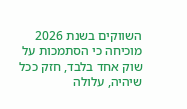השווקים בשנת 2026 מוכיחה כי הסתמכות על שוק אחד בלבד, חזק ככל שיהיה, עלולה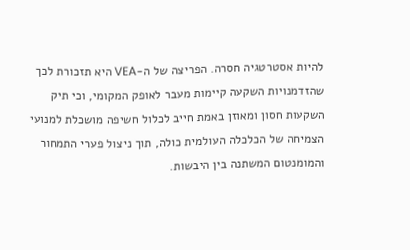להיות אסטרטגיה חסרה. הפריצה של ה-VEA היא תזכורת לכך שהזדמנויות השקעה קיימות מעבר לאופק המקומי, וכי תיק השקעות חסון ומאוזן באמת חייב לכלול חשיפה מושכלת למנועי הצמיחה של הכלכלה העולמית כולה, תוך ניצול פערי התמחור והמומנטום המשתנה בין היבשות.